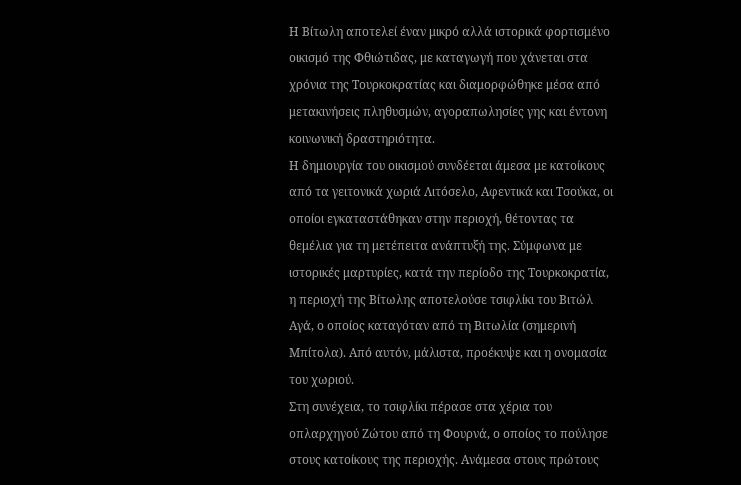Η Βίτωλη αποτελεί έναν μικρό αλλά ιστορικά φορτισμένο οικισμό της Φθιώτιδας, με καταγωγή που χάνεται στα χρόνια της Τουρκοκρατίας και διαμορφώθηκε μέσα από μετακινήσεις πληθυσμών, αγοραπωλησίες γης και έντονη κοινωνική δραστηριότητα.
Η δημιουργία του οικισμού συνδέεται άμεσα με κατοίκους από τα γειτονικά χωριά Λιτόσελο, Αφεντικά και Τσούκα, οι οποίοι εγκαταστάθηκαν στην περιοχή, θέτοντας τα θεμέλια για τη μετέπειτα ανάπτυξή της. Σύμφωνα με ιστορικές μαρτυρίες, κατά την περίοδο της Τουρκοκρατία, η περιοχή της Βίτωλης αποτελούσε τσιφλίκι του Βιτώλ Αγά, ο οποίος καταγόταν από τη Βιτωλία (σημερινή Μπίτολα). Από αυτόν, μάλιστα, προέκυψε και η ονομασία του χωριού.
Στη συνέχεια, το τσιφλίκι πέρασε στα χέρια του οπλαρχηγού Ζώτου από τη Φουρνά, ο οποίος το πούλησε στους κατοίκους της περιοχής. Ανάμεσα στους πρώτους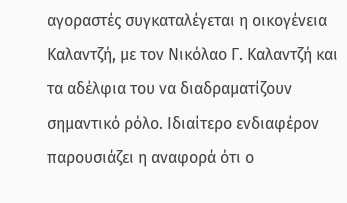αγοραστές συγκαταλέγεται η οικογένεια Καλαντζή, με τον Νικόλαο Γ. Καλαντζή και τα αδέλφια του να διαδραματίζουν σημαντικό ρόλο. Ιδιαίτερο ενδιαφέρον παρουσιάζει η αναφορά ότι ο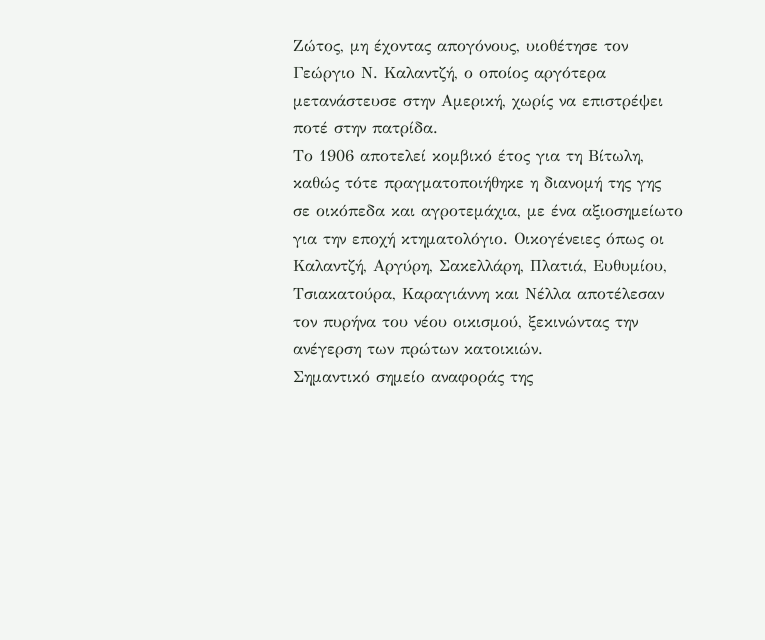Ζώτος, μη έχοντας απογόνους, υιοθέτησε τον Γεώργιο Ν. Καλαντζή, ο οποίος αργότερα μετανάστευσε στην Αμερική, χωρίς να επιστρέψει ποτέ στην πατρίδα.
Το 1906 αποτελεί κομβικό έτος για τη Βίτωλη, καθώς τότε πραγματοποιήθηκε η διανομή της γης σε οικόπεδα και αγροτεμάχια, με ένα αξιοσημείωτο για την εποχή κτηματολόγιο. Οικογένειες όπως οι Καλαντζή, Αργύρη, Σακελλάρη, Πλατιά, Ευθυμίου, Τσιακατούρα, Καραγιάννη και Νέλλα αποτέλεσαν τον πυρήνα του νέου οικισμού, ξεκινώντας την ανέγερση των πρώτων κατοικιών.
Σημαντικό σημείο αναφοράς της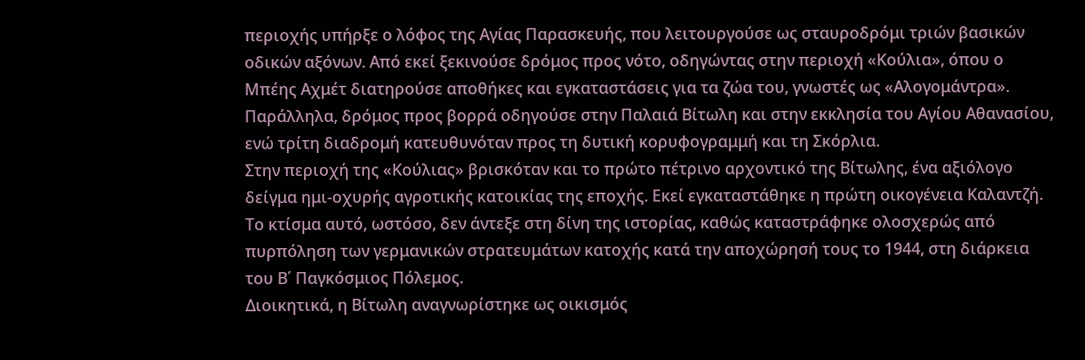περιοχής υπήρξε ο λόφος της Αγίας Παρασκευής, που λειτουργούσε ως σταυροδρόμι τριών βασικών οδικών αξόνων. Από εκεί ξεκινούσε δρόμος προς νότο, οδηγώντας στην περιοχή «Κούλια», όπου ο Μπέης Αχμέτ διατηρούσε αποθήκες και εγκαταστάσεις για τα ζώα του, γνωστές ως «Αλογομάντρα». Παράλληλα, δρόμος προς βορρά οδηγούσε στην Παλαιά Βίτωλη και στην εκκλησία του Αγίου Αθανασίου, ενώ τρίτη διαδρομή κατευθυνόταν προς τη δυτική κορυφογραμμή και τη Σκόρλια.
Στην περιοχή της «Κούλιας» βρισκόταν και το πρώτο πέτρινο αρχοντικό της Βίτωλης, ένα αξιόλογο δείγμα ημι-οχυρής αγροτικής κατοικίας της εποχής. Εκεί εγκαταστάθηκε η πρώτη οικογένεια Καλαντζή. Το κτίσμα αυτό, ωστόσο, δεν άντεξε στη δίνη της ιστορίας, καθώς καταστράφηκε ολοσχερώς από πυρπόληση των γερμανικών στρατευμάτων κατοχής κατά την αποχώρησή τους το 1944, στη διάρκεια του Β΄ Παγκόσμιος Πόλεμος.
Διοικητικά, η Βίτωλη αναγνωρίστηκε ως οικισμός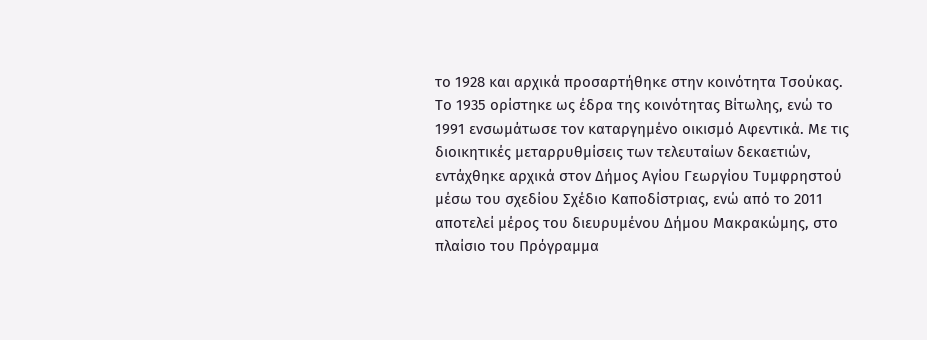το 1928 και αρχικά προσαρτήθηκε στην κοινότητα Τσούκας. Το 1935 ορίστηκε ως έδρα της κοινότητας Βίτωλης, ενώ το 1991 ενσωμάτωσε τον καταργημένο οικισμό Αφεντικά. Με τις διοικητικές μεταρρυθμίσεις των τελευταίων δεκαετιών, εντάχθηκε αρχικά στον Δήμος Αγίου Γεωργίου Τυμφρηστού μέσω του σχεδίου Σχέδιο Καποδίστριας, ενώ από το 2011 αποτελεί μέρος του διευρυμένου Δήμου Μακρακώμης, στο πλαίσιο του Πρόγραμμα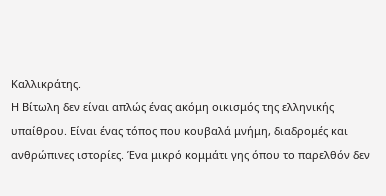Καλλικράτης.
Η Βίτωλη δεν είναι απλώς ένας ακόμη οικισμός της ελληνικής υπαίθρου. Είναι ένας τόπος που κουβαλά μνήμη, διαδρομές και ανθρώπινες ιστορίες. Ένα μικρό κομμάτι γης όπου το παρελθόν δεν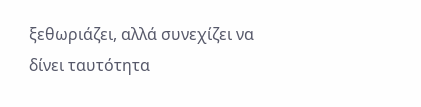ξεθωριάζει, αλλά συνεχίζει να δίνει ταυτότητα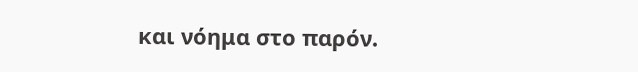και νόημα στο παρόν.